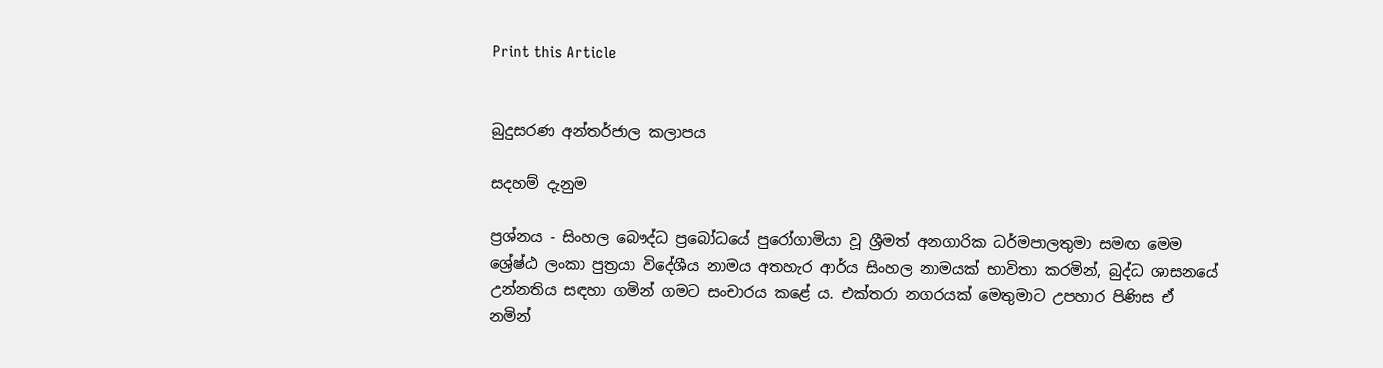Print this Article


බුදුසරණ අන්තර්ජාල කලාපය

සදහම් දැනුම

ප්‍රශ්නය - සිංහල බෞද්ධ ප්‍රබෝධයේ පුරෝගාමියා වූ ශ්‍රීමත් අනගාරික ධර්මපාලතුමා සමඟ මෙම ශ්‍රේෂ්ඨ ලංකා පුත්‍රයා විදේශීය නාමය අතහැර ආර්ය සිංහල නාමයක් භාවිතා කරමින්, බුද්ධ ශාසනයේ උන්නතිය සඳහා ගමින් ගමට සංචාරය කළේ ය. එක්තරා නගරයක් මෙතුමාට උපහාර පිණිස ඒ නමින්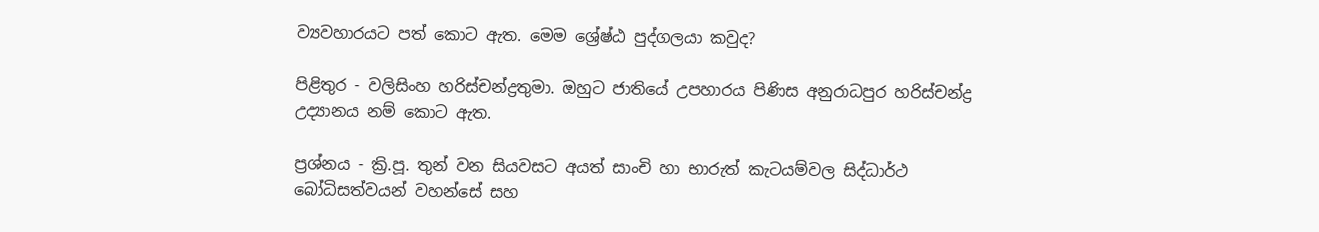ව්‍යවහාරයට පත් කොට ඇත. මෙම ශ්‍රේෂ්ඨ පුද්ගලයා කවුද?

පිළිතුර - වලිසිංහ හරිස්චන්ද්‍රතුමා. ඔහුට ජාතියේ උපහාරය පිණිස අනුරාධපුර හරිස්චන්ද්‍ර උද්‍යානය නම් කොට ඇත.

ප්‍රශ්නය - ක්‍රි.පූ. තුන් වන සියවසට අයත් සාංචි හා භාරුත් කැටයම්වල සිද්ධාර්ථ බෝධිසත්වයන් වහන්සේ සහ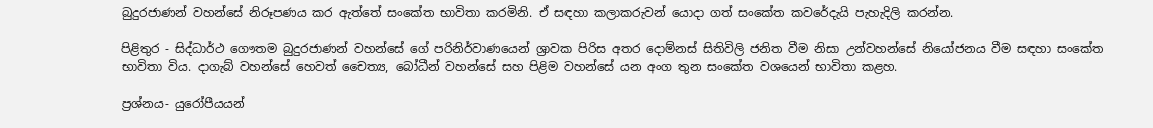බුදුරජාණන් වහන්සේ නිරූපණය කර ඇත්තේ සංකේත භාවිතා කරමිනි. ඒ සඳහා කලාකරුවන් යොදා ගත් සංකේත කවරේදැයි පැහැදිලි කරන්න.

පිළිතුර - සිද්ධාර්ථ ගෞතම බුදුරජාණන් වහන්සේ ගේ පරිනිර්වාණයෙන් ශ්‍රාවක පිරිස අතර දොම්නස් සිතිවිලි ජනිත වීම නිසා උන්වහන්සේ නියෝජනය වීම සඳහා සංකේත භාවිතා විය. දාගැබ් වහන්සේ හෙවත් චෛත්‍ය, බෝධීන් වහන්සේ සහ පිළිම වහන්සේ යන අංග තුන සංකේත වශයෙන් භාවිතා කළහ.

ප්‍රශ්නය- යුරෝපීයයන්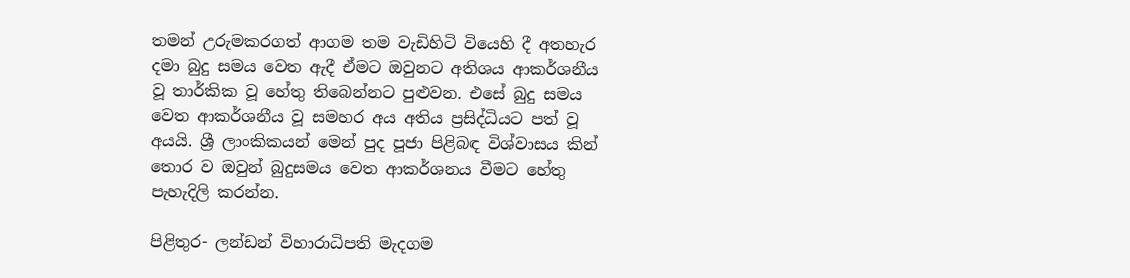තමන් උරුමකරගත් ආගම තම වැඩිහිටි වියෙහි දී අතහැර දමා බුදු සමය වෙත ඇදී ඒමට ඔවුනට අතිශය ආකර්ශනීය වූ තාර්කික වූ හේතු තිබෙන්නට පුළුවන. එසේ බුදු සමය වෙත ආකර්ශනීය වූ සමහර අය අතිය ප්‍රසිද්ධියට පත් වූ අයයි. ශ්‍රී ලාංකිකයන් මෙන් පුද පූජා පිළිබඳ විශ්වාසය කින් තොර ව ඔවුන් බුදුසමය වෙත ආකර්ශනය වීමට හේතු පැහැදිලි කරන්න.

පිළිතුර- ලන්ඩන් විහාරාධිපති මැදගම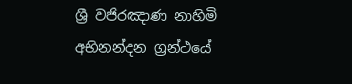ශ්‍රී වජිරඤාණ නාහිමි අභිනන්දන ග්‍රන්ථයේ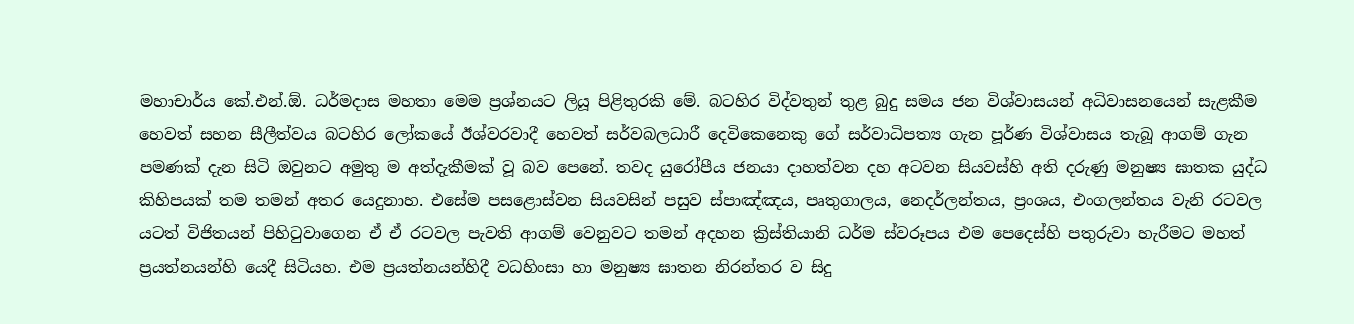මහාචාර්ය කේ.එන්.ඕ. ධර්මදාස මහතා මෙම ප්‍රශ්නයට ලියූ පිළිතුරකි මේ. බටහිර විද්වතුන් තුළ බුදු සමය ජන විශ්වාසයන් අධිවාසනයෙන් සැළකීම හෙවත් සහන සීලීත්වය බටහිර ලෝකයේ ඊශ්වරවාදී හෙවත් සර්වබලධාරී දෙවිකෙනෙකු ගේ සර්වාධිපත්‍ය ගැන පූර්ණ විශ්වාසය තැබූ ආගම් ගැන පමණක් දැන සිටි ඔවුනට අමුතු ම අත්දැකීමක් වූ බව පෙනේ. තවද යුරෝපීය ජනයා දාහත්වන දහ අටවන සියවස්හි අති දරුණු මනුෂ්‍ය ඝාතක යුද්ධ කිහිපයක් තම තමන් අතර යෙදුනාහ. එසේම පසළොස්වන සියවසින් පසුව ස්පාඤ්ඤය, පෘතුගාලය, නෙදර්ලන්තය, ප්‍රංශය, එංගලන්තය වැනි රටවල යටත් විජිතයන් පිහිටුවාගෙන ඒ ඒ රටවල පැවති ආගම් වෙනුවට තමන් අදහන ක්‍රිස්තියානි ධර්ම ස්වරූපය එම පෙදෙස්හි පතුරුවා හැරීමට මහත් ප්‍රයත්නයන්හි යෙදී සිටියහ. එම ප්‍රයත්නයන්හිදී වධහිංසා හා මනුෂ්‍ය ඝාතන නිරන්තර ව සිදු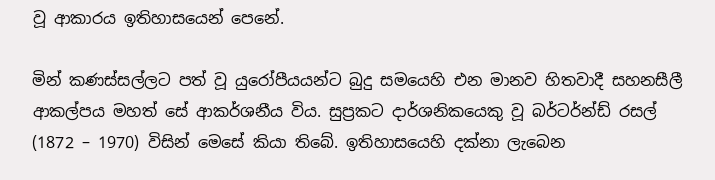වූ ආකාරය ඉතිහාසයෙන් පෙනේ.

මින් කණස්සල්ලට පත් වූ යුරෝපීයයන්ට බුදු සමයෙහි එන මානව හිතවාදී සහනසීලී ආකල්පය මහත් සේ ආකර්ශනීය විය. සුප්‍රකට දාර්ශනිකයෙකු වූ බර්ටර්න්ඩ් රසල් (1872 – 1970) විසින් මෙසේ කියා තිබේ. ඉතිහාසයෙහි දක්නා ලැබෙන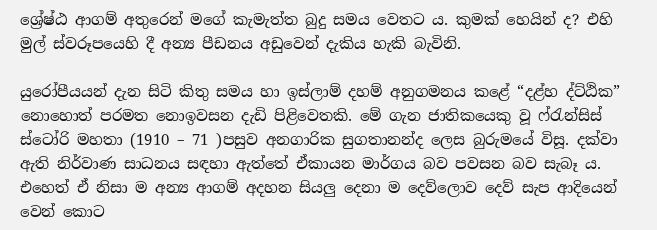ශ්‍රේෂ්ඨ ආගම් අතුරෙන් මගේ කැමැත්ත බුදු සමය වෙතට ය. කුමක් හෙයින් ද? එහි මුල් ස්වරූපයෙහි දී අන්‍ය පීඩනය අඩුවෙන් දැකිය හැකි බැවිනි.

යුරෝපීයයන් දැන සිටි කිතු සමය හා ඉස්ලාම් දහම් අනුගමනය කළේ “දළ්හ ද්ට්ඨික” නොහොත් පරමත නොඉවසන දැඩි පිළිවෙතකි. මේ ගැන ජාතිකයෙකු වූ ෆ්රැන්සිස් ස්ටෝරි මහතා (1910 – 71 )පසුව අනගාරික සුගතානන්ද ලෙස බුරුමයේ විසූ. දක්වා ඇති නිර්වාණ සාධනය සඳහා ඇත්තේ ඒකායන මාර්ගය බව පවසන බව සැබෑ ය. එහෙත් ඒ නිසා ම අන්‍ය ආගම් අදහන සියලු දෙනා ම දෙව්ලොව දෙව් සැප ආදියෙන් වෙන් කොට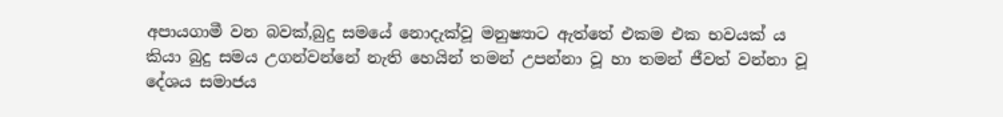අපායගාමී වන බවක්,බුදු සමයේ නොදැක්වූ මනුෂ්‍යාට ඇත්තේ එකම එක භවයක් ය කියා බුදු සමය උගන්වන්නේ නැති හෙයින් තමන් උපන්නා වූ හා තමන් ජීවත් වන්නා වූ දේශය සමාජය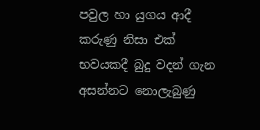පවුල හා යුගය ආදී කරුණු නිසා එක් භවයකදී බුදු වදන් ගැන අසන්නට නොලැබුණු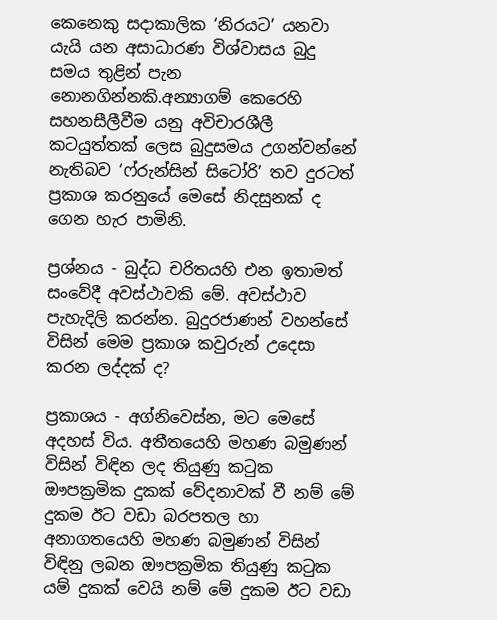කෙනෙකු සදාකාලික ‘නිරයට’ යනවා යැයි යන අසාධාරණ විශ්වාසය බුදු සමය තුළින් පැන නොනගින්නකි.අන්‍යාගම් කෙරෙහි සහනසීලීවීම යනු අවිචාරශීලී කටයුත්තක් ලෙස බුදුසමය උගන්වන්නේ නැතිබව ‘ෆ්රුන්සින් සිටෝරි’ තව දුරටත් ප්‍රකාශ කරනුයේ මෙසේ නිදසුනක් ද ගෙන හැර පාමිනි.

ප්‍රශ්නය - බුද්ධ චරිතයහි එන ඉතාමත් සංවේදී අවස්ථාවකි මේ. අවස්ථාව පැහැදිලි කරන්න. බුදුරජාණන් වහන්සේ විසින් මෙම ප්‍රකාශ කවුරුන් උදෙසා කරන ලද්දක් ද?

ප්‍රකාශය - අග්නිවෙස්න, මට මෙසේ අදහස් විය. අතීතයෙහි මහණ බමුණන් විසින් විඳින ලද තියුණු කටුක ඖපක්‍රමික දුකක් වේදනාවක් වී නම් මේ දුකම ඊට වඩා බරපතල හා අනාගතයෙහි මහණ බමුණන් විසින් විඳිනු ලබන ඖපක්‍රමික තියුණු කටුක යම් දුකක් වෙයි නම් මේ දුකම ඊට වඩා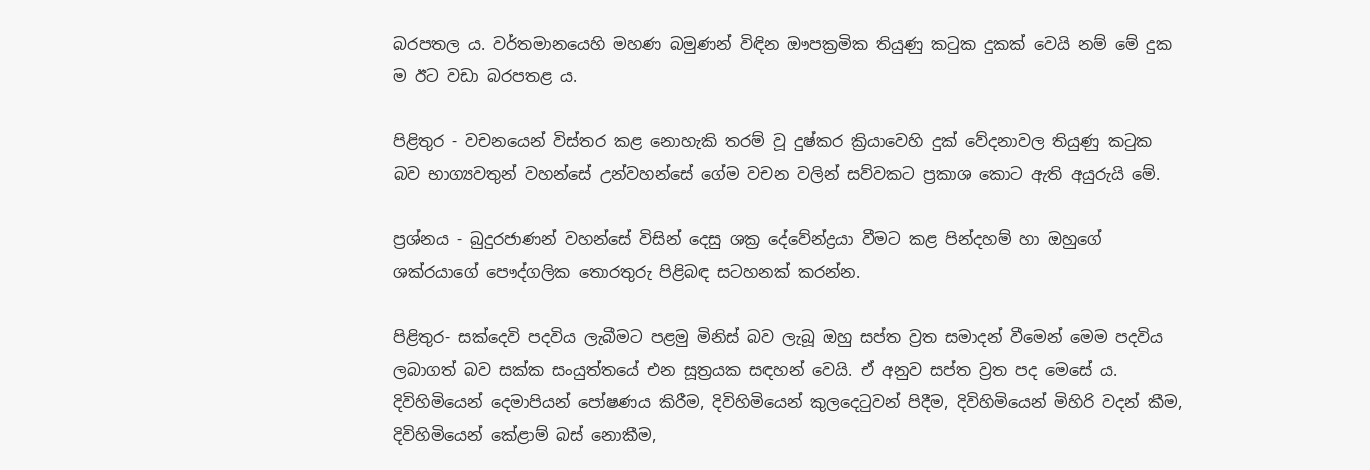බරපතල ය. වර්තමානයෙහි මහණ බමුණන් විඳින ඖපක්‍රමික තියුණු කටුක දුකක් වෙයි නම් මේ දුක ම ඊට වඩා බරපතළ ය.

පිළිතුර - වචනයෙන් විස්තර කළ නොහැකි තරම් වූ දුෂ්කර ක්‍රියාවෙහි දුක් වේදනාවල තියුණු කටුක බව භාග්‍යවතුන් වහන්සේ උන්වහන්සේ ගේම වචන වලින් සව්වකට ප්‍රකාශ කොට ඇති අයුරුයි මේ.

ප්‍රශ්නය - බුදුරජාණන් වහන්සේ විසින් දෙසු ශක්‍ර දේවේන්ද්‍රයා වීමට කළ පින්දහම් හා ඔහුගේ ශක්රයාගේ පෞද්ගලික තොරතුරු පිළිබඳ සටහනක් කරන්න.

පිළිතුර- සක්දෙවි පදවිය ලැබීමට පළමු මිනිස් බව ලැබූ ඔහු සප්ත ව්‍රත සමාදන් වීමෙන් මෙම පදවිය ලබාගත් බව සක්ක සංයුත්තයේ එන සූත්‍රයක සඳහන් වෙයි. ඒ අනුව සප්ත ව්‍රත පද මෙසේ ය. දිවිහිමියෙන් දෙමාපියන් පෝෂණය කිරීම, දිවිහිමියෙන් කුලදෙටුවන් පිදීම, දිවිහිමියෙන් මිහිරි වදන් කීම, දිවිහිමියෙන් කේළාම් බස් නොකීම,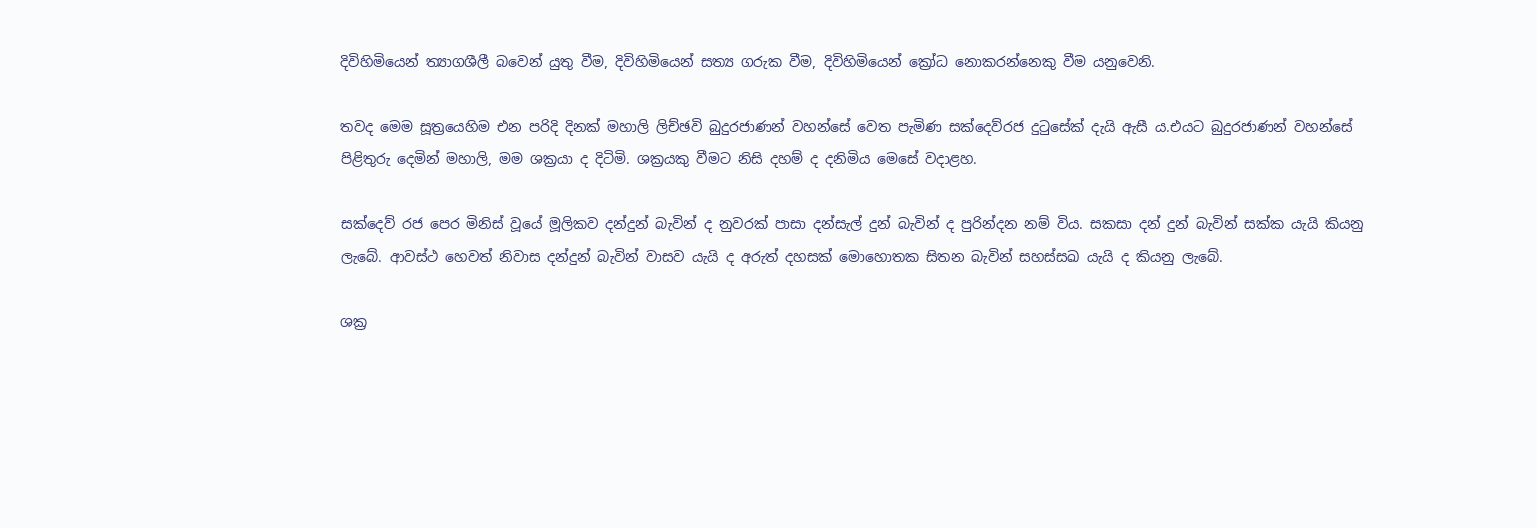දිවිහිමියෙන් ත්‍යාගශීලී බවෙන් යුතු වීම, දිවිහිමියෙන් සත්‍ය ගරුක වීම, දිවිහිමියෙන් ක්‍රෝධ නොකරන්නෙකු වීම යනුවෙනි.

තවද මෙම සූත්‍රයෙහිම එන පරිදි දිනක් මහාලි ලිච්ඡවි බුදුරජාණන් වහන්සේ වෙත පැමිණ සක්දෙව්රජ දුටුසේක් දැයි ඇසී ය.එයට බුදුරජාණන් වහන්සේ පිළිතුරු දෙමින් මහාලි, මම ශක්‍රයා ද දිටිමි. ශක්‍රයකු වීමට නිසි දහම් ද දනිමිය මෙසේ වදාළහ.

සක්දෙව් රජ පෙර මිනිස් වූයේ මූලිකව දන්දුන් බැවින් ද නුවරක් පාසා දන්සැල් දුන් බැවින් ද පුරින්දන නම් විය. සකසා දන් දුන් බැවින් සක්ක යැයි කියනු ලැබේ. ආවස්ථ හෙවත් නිවාස දන්දුන් බැවින් වාසව යැයි ද අරුත් දහසක් මොහොතක සිතන බැවින් සහස්සඛ යැයි ද කියනු ලැබේ.

ශක්‍ර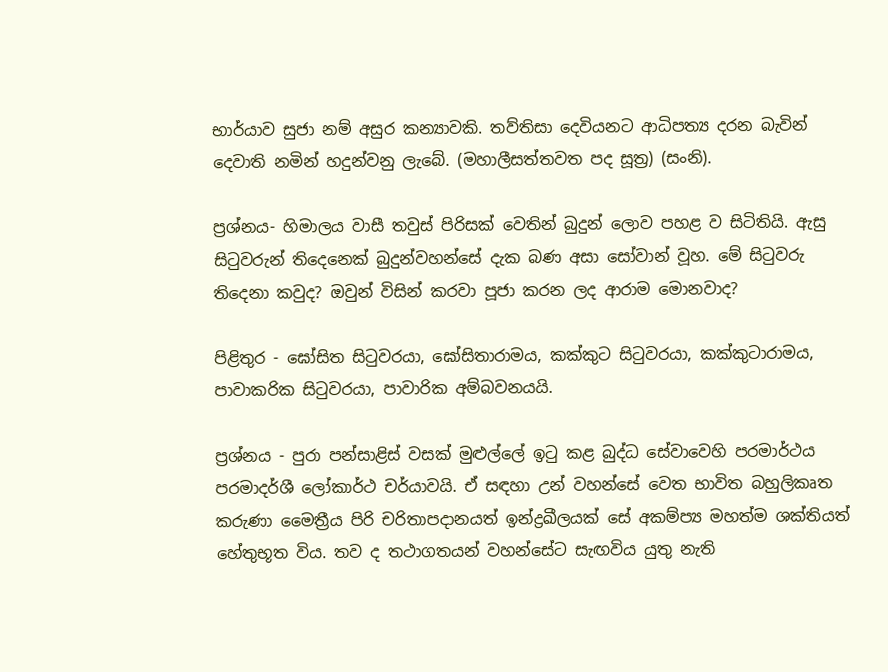භාර්යාව සුජා නම් අසුර කන්‍යාවකි. තව්තිසා දෙවියනට ආධිපත්‍ය දරන බැවින් දෙවාති නමින් හදුන්වනු ලැබේ. (මහාලීසත්තවත පද සූත්‍ර) (සංනි).

ප්‍රශ්නය- හිමාලය වාසී තවුස් පිරිසක් වෙතින් බුදුන් ලොව පහළ ව සිටිතියි. ඇසු සිටුවරුන් තිදෙනෙක් බුදුන්වහන්සේ දැක බණ අසා සෝවාන් වූහ. මේ සිටුවරු තිදෙනා කවුද? ඔවුන් විසින් කරවා පූජා කරන ලද ආරාම මොනවාද?

පිළිතුර - ඝෝසිත සිටුවරයා, ඝෝසිතාරාමය, කක්කුට සිටුවරයා, කක්කුටාරාමය, පාවාකරික සිටුවරයා, පාවාරික අම්බවනයයි.

ප්‍රශ්නය - පුරා පන්සාළිස් වසක් මුළුල්ලේ ඉටු කළ බුද්ධ සේවාවෙහි පරමාර්ථය පරමාදර්ශී ලෝකාර්ථ චර්යාවයි. ඒ සඳහා උන් වහන්සේ වෙත භාවිත බහුලිකෘත කරුණා මෛත්‍රීය පිරි චරිතාපදානයත් ඉන්ද්‍රඛීලයක් සේ අකම්ප්‍ය මහත්ම ශක්තියත් හේතුභූත විය. තව ද තථාගතයන් වහන්සේට සැඟවිය යුතු නැති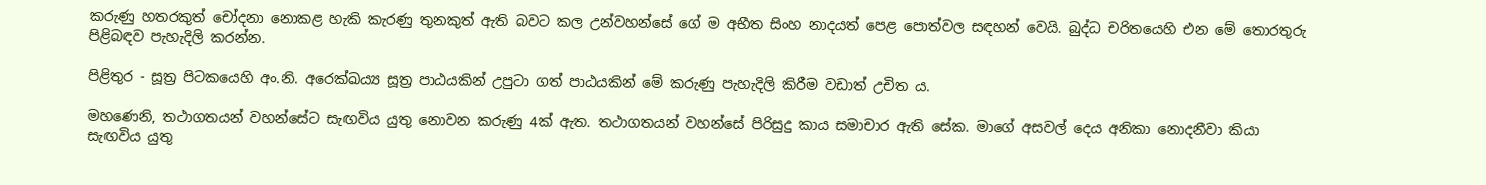කරුණු හතරකුත් චෝදනා නොකළ හැකි කැරණු තුනකුත් ඇති බවට කල උන්වහන්සේ ගේ ම අභීත සිංහ නාදයත් පෙළ පොත්වල සඳහන් වෙයි. බුද්ධ චරිතයෙහි එන මේ තොරතුරු පිළිබඳව පැහැදිලි කරන්න.

පිළිතුර - සූත්‍ර පිටකයෙහි අං.නි. අරෙක්‍ඛය්‍ය සූත්‍ර පාඨයකින් උපුටා ගත් පාඨයකින් මේ කරුණු පැහැදිලි කිරීම වඩාත් උචිත ය.

මහණෙනි, තථාගතයන් වහන්සේට සැඟවිය යුතු නොවන කරුණු 4ක් ඇත. තථාගතයන් වහන්සේ පිරිසුදු කාය සමාචාර ඇති සේක. මාගේ අසවල් දෙය අනිකා නොදනීවා කියා සැඟවිය යුතු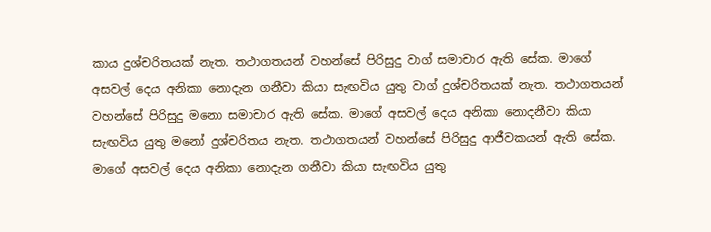කාය දුශ්චරිතයක් නැත. තථාගතයන් වහන්සේ පිරිසුදු වාග් සමාචාර ඇති සේක. මාගේ අසවල් දෙය අනිකා නොදැන ගනීවා කියා සැඟවිය යුතු වාග් දුශ්චරිතයක් නැත. තථාගතයන් වහන්සේ පිරිසුදු මනො සමාචාර ඇති සේක. මාගේ අසවල් දෙය අනිකා නොදනීවා කියා සැඟවිය යුතු මනෝ දුශ්චරිතය නැත. තථාගතයන් වහන්සේ පිරිසුදු ආජීවකයන් ඇති සේක. මාගේ අසවල් දෙය අනිකා නොදැන ගනීවා කියා සැඟවිය යුතු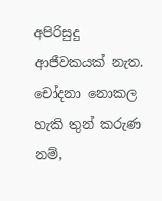අපිරිසුදු ආජීවකයක් නැත. චෝදනා නොකල හැකි තුන් කරුණ නම්,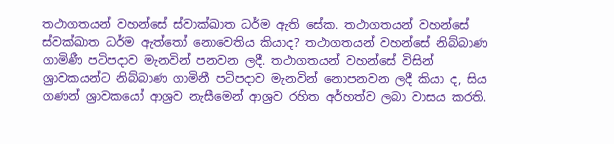තථාගතයන් වහන්සේ ස්වාක්ඛාත ධර්ම ඇති සේක. තථාගතයන් වහන්සේ ස්වක්ඛාත ධර්ම ඇත්තෝ නොවෙතිය කියාද? තථාගතයන් වහන්සේ නිබ්බාණ ගාමිණී පටිපදාව මැනවින් පනවන ලදී. තථාගතයන් වහන්සේ විසින් ශ්‍රාවකයන්ට නිබ්බාණ ගාමිනී පටිපදාව මැනවින් නොපනවන ලදී කියා ද, සිය ගණන් ශ්‍රාවකයෝ ආශ්‍රව නැසීමෙන් ආශ්‍රව රහිත අර්හත්ව ලබා වාසය කරති.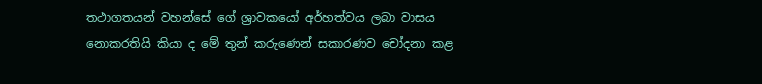තථාගතයන් වහන්සේ ගේ ශ්‍රාවකයෝ අර්හත්වය ලබා වාසය නොකරතියි කියා ද මේ තුන් කරුණෙන් සකාරණව චෝදනා කළ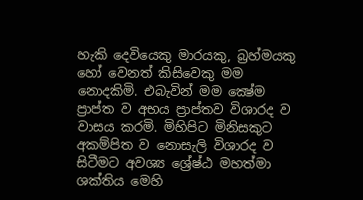හැකි දෙවියෙකු මාරයකු, බ්‍රහ්මයකු හෝ වෙනත් කිසිවෙකු මම නොදකිමි. එබැවින් මම ක්‍ෂේම ප්‍රාප්ත ව අභය ප්‍රාප්තව විශාරද ව වාසය කරමි. මිහිපිට මිනිසකුට අකම්පිත ව නොසැලි විශාරද ව සිටීමට අවශ්‍ය ශ්‍රේෂ්ඨ මහත්මා ශක්තිය මෙහි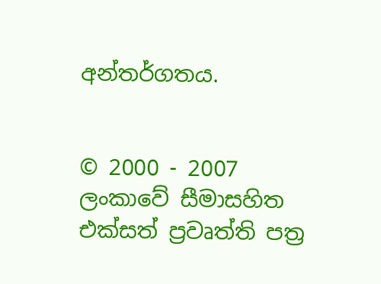අන්තර්ගතය.


© 2000 - 2007 ලංකාවේ සීමාසහිත එක්සත් ප්‍රවෘත්ති පත්‍ර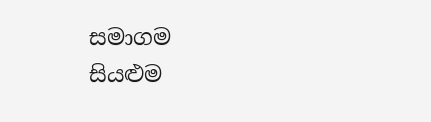සමාගම
සියළුම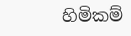හිමිකම්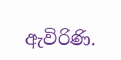ඇවිරිණි.